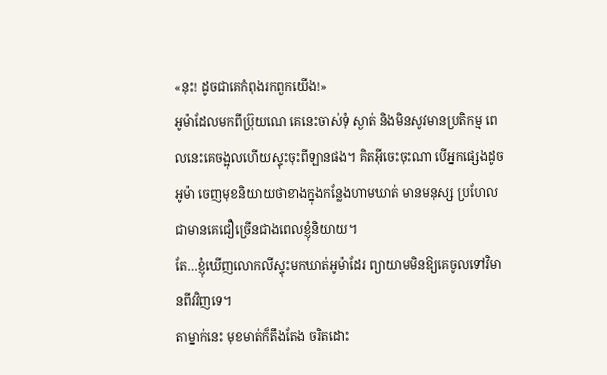«នុះ! ដូចជាគេកំពុងរកពួកយើង!»
អូម៉ាដែលមកពីប៊្រុយណេ គេនេះចាស់ទុំ ស្ងាត់ និងមិនសូវមានប្រតិកម្ម ពេលនេះគេចង្អុលហើយស្ទុះចុះពីឡានផង។ គិតអ៊ីចេះចុះណា បើអ្នកផ្សេងដូចអូម៉ា ចេញមុខនិយាយថាខាងក្នុងកន្លែងហាមឃាត់ មានមនុស្ស ប្រហែលជាមានគេជឿច្រើនជាងពេលខ្ញុំនិយាយ។
តែ…ខ្ញុំឃើញលោកលីស្ទុះមកឃាត់អូម៉ាដែរ ព្យាយាមមិនឱ្យគេចូលទៅវិមានពីវវិញទេ។
តាម្នាក់នេះ មុខមាត់ក៏តឹងតែង ចរិតដោះ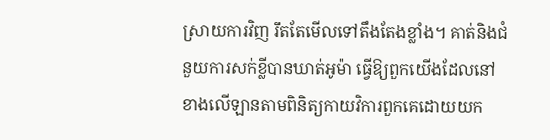ស្រាយការវិញ រឹតតែមើលទៅតឹងតែងខ្លាំង។ គាត់និងជំនួយការសក់ខ្លីបានឃាត់អូម៉ា ធ្វើឱ្យពួកយើងដែលនៅខាងលើឡានតាមពិនិត្យកាយវិការពួកគេដោយយក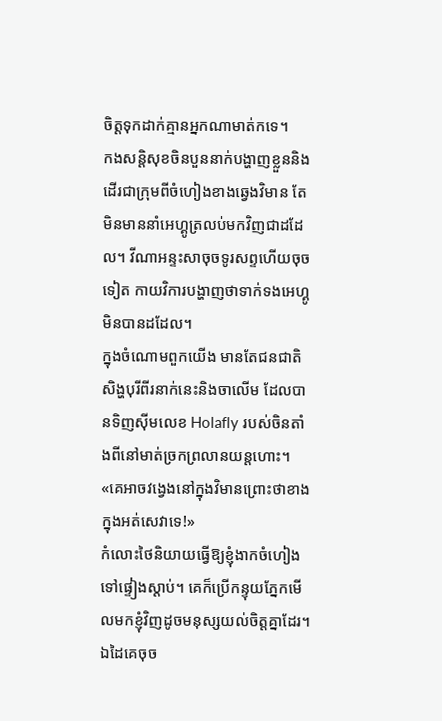ចិត្តទុកដាក់គ្មានអ្នកណាមាត់កទេ។
កងសន្តិសុខចិនបួននាក់បង្ហាញខ្លួននិងដើរជាក្រុមពីចំហៀងខាងឆ្វេងវិមាន តែមិនមាននាំអេហ្គូត្រលប់មកវិញជាដដែល។ វីណាអន្ទះសាចុចទូរសព្ទហើយចុចទៀត កាយវិការបង្ហាញថាទាក់ទងអេហ្គូមិនបានដដែល។
ក្នុងចំណោមពួកយើង មានតែជនជាតិសិង្ហបុរីពីរនាក់នេះនិងចាលើម ដែលបានទិញស៊ីមលេខ Holafly របស់ចិនតាំងពីនៅមាត់ច្រកព្រលានយន្តហោះ។
«គេអាចវង្វេងនៅក្នុងវិមានព្រោះថាខាងក្នុងអត់សេវាទេ!»
កំលោះថៃនិយាយធ្វើឱ្យខ្ញុំងាកចំហៀងទៅផ្ទៀងស្តាប់។ គេក៏ប្រើកន្ទុយភ្នែកមើលមកខ្ញុំវិញដូចមនុស្សយល់ចិត្តគ្នាដែរ។ ឯដៃគេចុច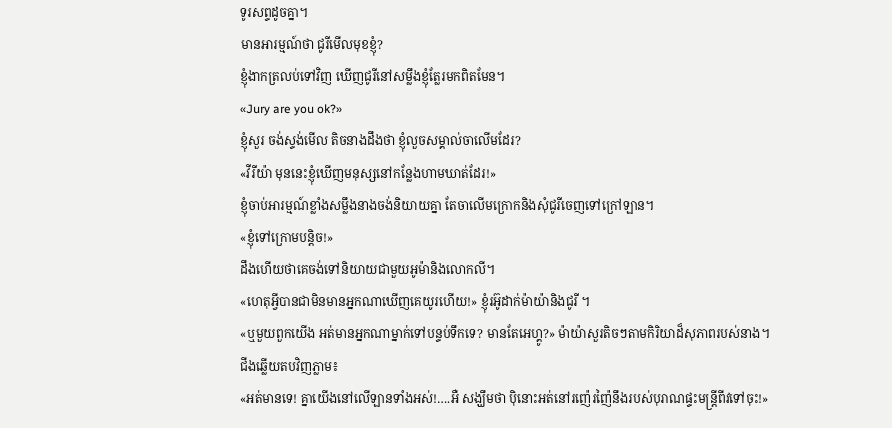ទូរសព្ទដូចគ្នា។
មានអារម្មណ៍ថា ជូរីមើលមុខខ្ញុំ?
ខ្ញុំងាកត្រលប់ទៅវិញ ឃើញជូរីនៅសម្លឹងខ្ញុំត្លែរមកពិតមែន។
«Jury are you ok?»
ខ្ញុំសួរ ចង់ស្ទង់មើល តិចនាងដឹងថា ខ្ញុំលួចសម្គាល់ចាលើមដែរ?
«វីរីយ៉ា មុននេះខ្ញុំឃើញមនុស្សនៅកន្លែងហាមឃាត់ដែរ!»
ខ្ញុំចាប់អារម្មណ៍ខ្លាំងសម្លឹងនាងចង់និយាយគ្នា តែចាលើមក្រោកនិងសុំជូរីចេញទៅក្រៅឡាន។
«ខ្ញុំទៅក្រោមបន្តិច!»
ដឹងហើយថាគេចង់ទៅនិយាយជាមួយអូម៉ានិងលោកលី។
«ហេតុអ្វីបានជាមិនមានអ្នកណាឃើញគេយូរហើយ!» ខ្ញុំរអ៊ូដាក់ម៉ាយ៉ានិងជូរី ។
«ឬមួយពួកយើង អត់មានអ្នកណាម្នាក់ទៅបន្ទប់ទឹកទេ? មានតែអេហ្គូ?» ម៉ាយ៉ាសួរតិចៗតាមកិរិយាដ៏សុភាពរបស់នាង។
ជីងឆ្លើយតបវិញភ្លាម៖
«អត់មានទេ! គ្នាយើងនៅលើឡានទាំងអស់!….អឺ សង្ឃឹមថា ប៉ិនោះអត់នៅរញ៉េរញ៉ៃនឹងរបស់បុរាណផ្ទះមន្ត្រីពីវទៅចុះ!»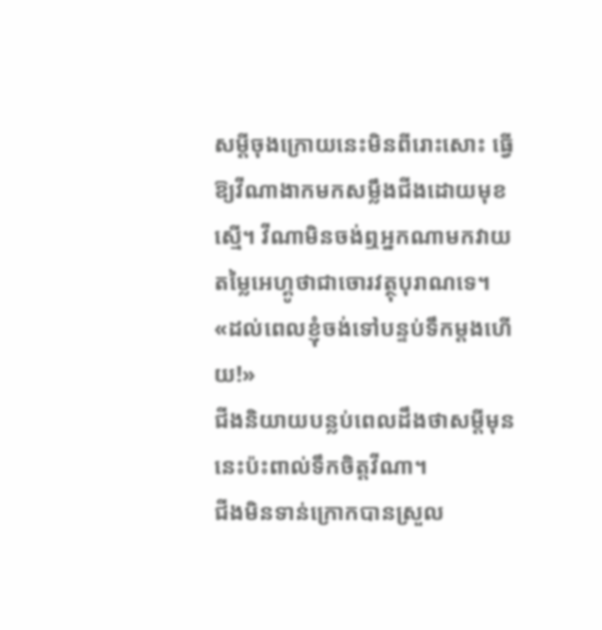សម្តីចុងក្រោយនេះមិនពីរោះសោះ ធ្វើឱ្យវីណាងាកមកសម្លឹងជីងដោយមុខស្មើ។ វីណាមិនចង់ឮអ្នកណាមកវាយតម្លៃអេហ្គូថាជាចោរវត្ថុបុរាណទេ។
«ដល់ពេលខ្ញុំចង់ទៅបន្ទប់ទឹកម្តងហើយ!»
ជីងនិយាយបន្លប់ពេលដឹងថាសម្តីមុននេះប៉ះពាល់ទឹកចិត្តវីណា។
ជីងមិនទាន់ក្រោកបានស្រួល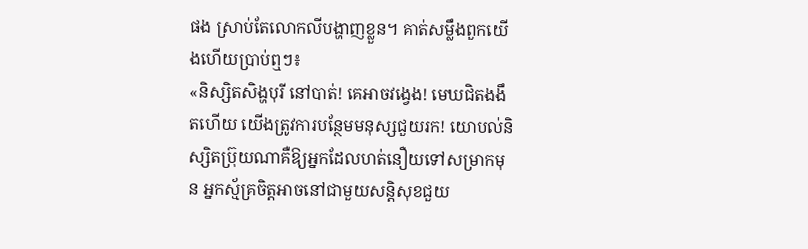ផង ស្រាប់តែលោកលីបង្ហាញខ្លួន។ គាត់សម្លឹងពួកយើងហើយប្រាប់ឮៗ៖
«និស្សិតសិង្ហបុរី នៅបាត់! គេអាចវង្វេង! មេឃជិតងងឹតហើយ យើងត្រូវការបន្ថែមមនុស្សជួយរក! យោបល់និស្សិតប៊្រុយណាគឺឱ្យអ្នកដែលហត់នឿយទៅសម្រាកមុន អ្នកស្ម័គ្រចិត្តអាចនៅជាមួយសន្តិសុខជួយ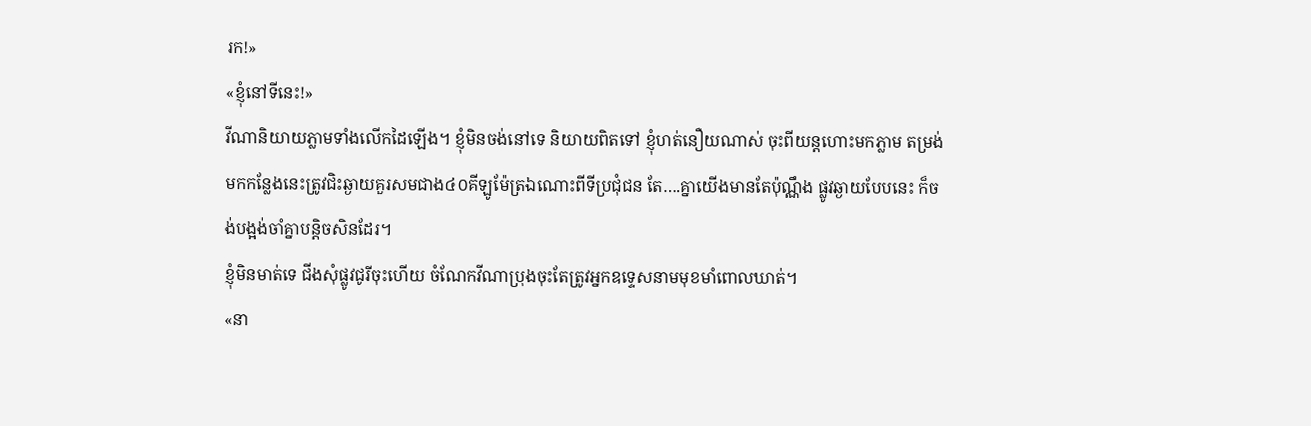រក!»
«ខ្ញុំនៅទីនេះ!»
វីណានិយាយភ្លាមទាំងលើកដៃឡើង។ ខ្ញុំមិនចង់នៅទេ និយាយពិតទៅ ខ្ញុំហត់នឿយណាស់ ចុះពីយន្តហោះមកភ្លាម តម្រង់មកកន្លែងនេះត្រូវជិះឆ្ងាយគួរសមជាង៤០គីឡូម៉ែត្រឯណោះពីទីប្រជុំជន តែ….គ្នាយើងមានតែប៉ុណ្ណឹង ផ្លូវឆ្ងាយបែបនេះ ក៏ចង់បង្អង់ចាំគ្នាបន្តិចសិនដែរ។
ខ្ញុំមិនមាត់ទេ ជីងសុំផ្លូវជូរីចុះហើយ ចំណែកវីណាប្រុងចុះតែត្រូវអ្នកឧទ្ទេសនាមមុខមាំពោលឃាត់។
«នា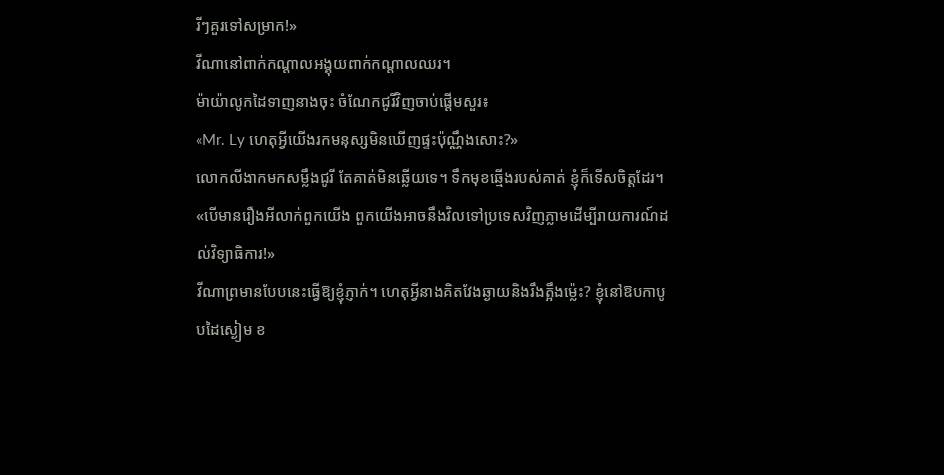រីៗគួរទៅសម្រាក!»
វីណានៅពាក់កណ្តាលអង្គុយពាក់កណ្តាលឈរ។
ម៉ាយ៉ាលូកដៃទាញនាងចុះ ចំណែកជូរីវិញចាប់ផ្តើមសួរ៖
«Mr. Ly ហេតុអ្វីយើងរកមនុស្សមិនឃើញផ្ទះប៉ុណ្ណឹងសោះ?»
លោកលីងាកមកសម្លឹងជូរី តែគាត់មិនឆ្លើយទេ។ ទឹកមុខឆ្មើងរបស់គាត់ ខ្ញុំក៏ទើសចិត្តដែរ។
«បើមានរឿងអីលាក់ពួកយើង ពួកយើងអាចនឹងវិលទៅប្រទេសវិញភ្លាមដើម្បីរាយការណ៍ដល់វិទ្យាធិការ!»
វីណាព្រមានបែបនេះធ្វើឱ្យខ្ញុំភ្ញាក់។ ហេតុអ្វីនាងគិតវែងឆ្ងាយនិងរឹងត្អឹងម្ល៉េះ? ខ្ញុំនៅឱបកាបូបដៃស្ងៀម ខ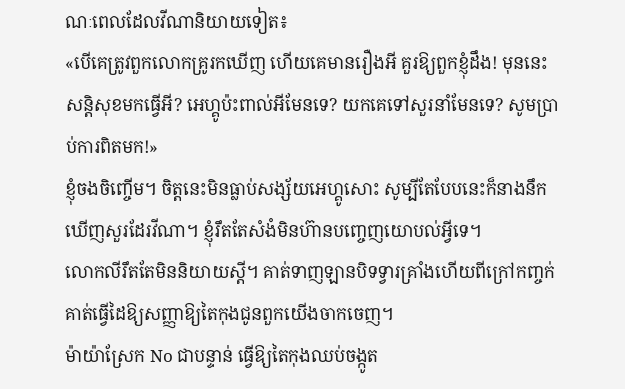ណៈពេលដែលវីណានិយាយទៀត៖
«បើគេត្រូវពួកលោកគ្រូរកឃើញ ហើយគេមានរឿងអី គួរឱ្យពួកខ្ញុំដឹង! មុននេះ សន្តិសុខមកធ្វើអី? អេហ្គូប៉ះពាល់អីមែនទេ? យកគេទៅសួរនាំមែនទេ? សូមប្រាប់ការពិតមក!»
ខ្ញុំចងចិញ្ចើម។ ចិត្តនេះមិនធ្លាប់សង្ស័យអេហ្គូសោះ សូម្បីតែបែបនេះក៏នាងនឹកឃើញសួរដែរវីណា។ ខ្ញុំរឹតតែសំងំមិនហ៊ានបញ្ចេញយោបល់អ្វីទេ។
លោកលីរឹតតែមិននិយាយស្តី។ គាត់ទាញឡានបិទទ្វារគ្រាំងហើយពីក្រៅកញ្ចក់ គាត់ធ្វើដៃឱ្យសញ្ញាឱ្យតៃកុងជូនពួកយើងចាកចេញ។
ម៉ាយ៉ាស្រែក No ជាបន្ទាន់ ធ្វើឱ្យតៃកុងឈប់ចង្កូត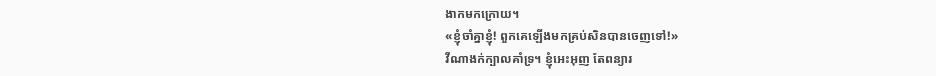ងាកមកក្រោយ។
«ខ្ញុំចាំគ្នាខ្ញុំ! ពួកគេឡើងមកគ្រប់សិនបានចេញទៅ!»
វីណាងក់ក្បាលគាំទ្រ។ ខ្ញុំអេះអុញ តែពន្យារ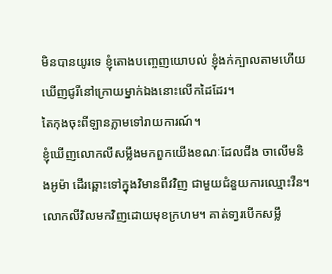មិនបានយូរទេ ខ្ញុំតោងបញ្ចេញយោបល់ ខ្ញុំងក់ក្បាលតាមហើយឃើញជូរីនៅក្រោយម្នាក់ឯងនោះលើកដៃដែរ។
តៃកុងចុះពីឡានភ្លាមទៅរាយការណ៍។
ខ្ញុំឃើញលោកលីសម្លឹងមកពួកយើងខណៈដែលជីង ចាលើមនិងអូម៉ា ដើរឆ្ពោះទៅក្នុងវិមានពីវវិញ ជាមួយជំនួយការឈ្មោះវឺន។
លោកលីវិលមកវិញដោយមុខក្រហម។ គាត់ទា្វរបើកសម្លឹ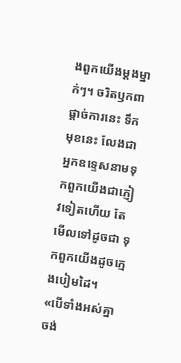ងពួកយើងម្តងម្នាក់ៗ។ ចរិតឫកពាផ្តាច់ការនេះ ទឹកមុខនេះ លែងជាអ្នកឧទ្ទេសនាមទុកពួកយើងជាភ្ញៀវទៀតហើយ តែមើលទៅដូចជា ទុកពួកយើងដូចក្មេងបៀមដៃ។
«បើទាំងអស់គ្នាចង់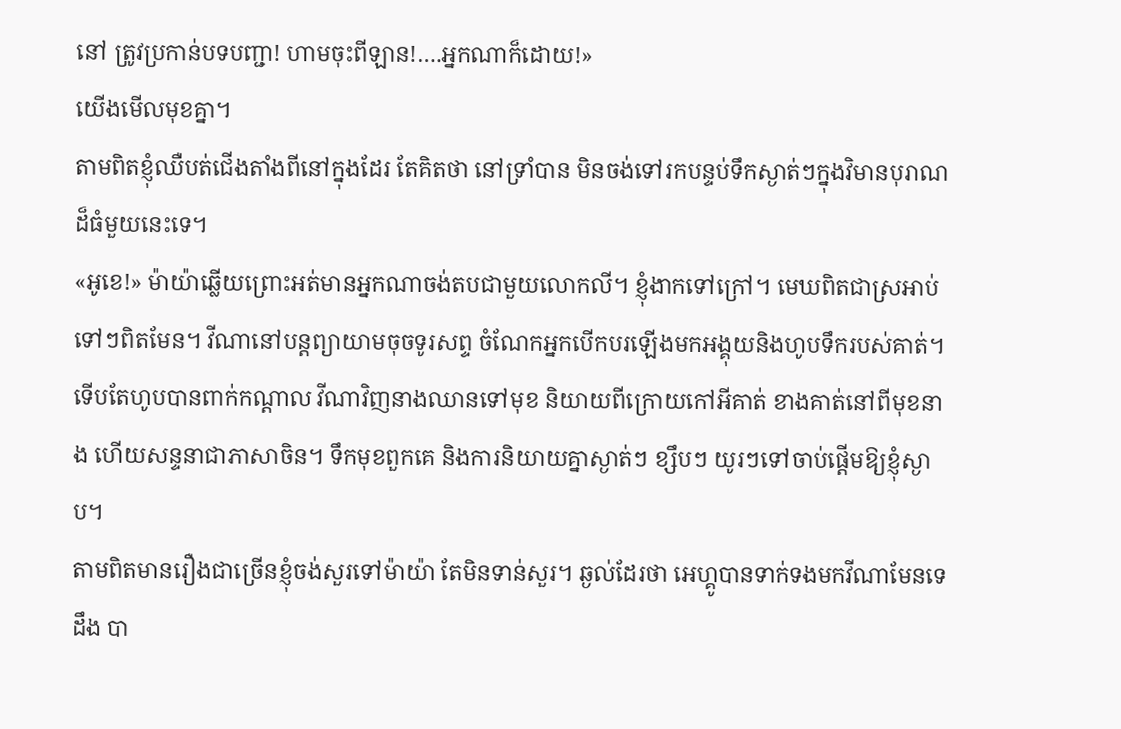នៅ ត្រូវប្រកាន់បទបញ្ជា! ហាមចុះពីឡាន!….អ្នកណាក៏ដោយ!»
យើងមើលមុខគ្នា។
តាមពិតខ្ញុំឈឺបត់ជើងតាំងពីនៅក្នុងដែរ តែគិតថា នៅទ្រាំបាន មិនចង់ទៅរកបន្ទប់ទឹកស្ងាត់ៗក្នុងវិមានបុរាណដ៏ធំមួយនេះទេ។
«អូខេ!» ម៉ាយ៉ាឆ្លើយព្រោះអត់មានអ្នកណាចង់តបជាមួយលោកលី។ ខ្ញុំងាកទៅក្រៅ។ មេឃពិតជាស្រអាប់ទៅៗពិតមែន។ វីណានៅបន្តព្យាយាមចុចទូរសព្ទ ចំណែកអ្នកបើកបរឡើងមកអង្គុយនិងហូបទឹករបស់គាត់។
ទើបតែហូបបានពាក់កណ្តាល វីណាវិញនាងឈានទៅមុខ និយាយពីក្រោយកៅអីគាត់ ខាងគាត់នៅពីមុខនាង ហើយសន្ទនាជាភាសាចិន។ ទឹកមុខពួកគេ និងការនិយាយគ្នាស្ងាត់ៗ ខ្សឹបៗ យូរៗទៅចាប់ផ្តើមឱ្យខ្ញុំស្ងាប។
តាមពិតមានរឿងជាច្រើនខ្ញុំចង់សួរទៅម៉ាយ៉ា តែមិនទាន់សួរ។ ឆ្ងល់ដែរថា អេហ្គូបានទាក់ទងមកវីណាមែនទេដឹង បា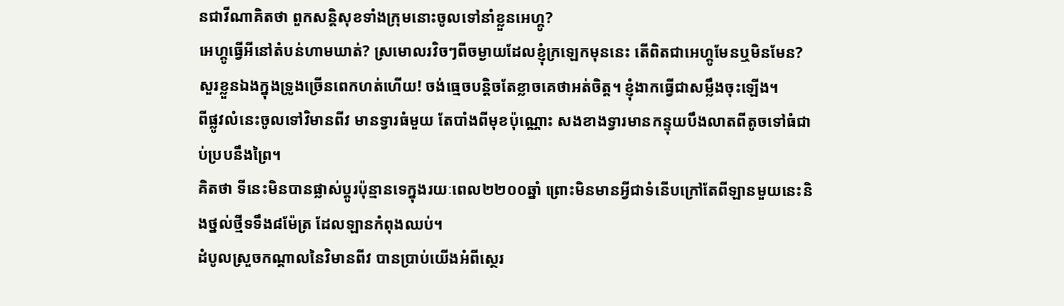នជាវីណាគិតថា ពួកសន្តិសុខទាំងក្រុមនោះចូលទៅនាំខ្លួនអេហ្គូ?
អេហ្គូធ្វើអីនៅតំបន់ហាមឃាត់? ស្រមោលរវិចៗពីចម្ងាយដែលខ្ញុំក្រឡេកមុននេះ តើពិតជាអេហ្គូមែនឬមិនមែន?
សួរខ្លួនឯងក្នុងទ្រូងច្រើនពេកហត់ហើយ! ចង់ធ្មេចបន្តិចតែខ្លាចគេថាអត់ចិត្ត។ ខ្ញុំងាកធ្វើជាសម្លឹងចុះឡើង។
ពីផ្លូវលំនេះចូលទៅវិមានពីវ មានទ្វារធំមួយ តែបាំងពីមុខប៉ុណ្ណោះ សងខាងទ្វារមានកន្ទុយបឹងលាតពីតូចទៅធំជាប់ប្របនឹងព្រៃ។
គិតថា ទីនេះមិនបានផ្លាស់ប្តូរប៉ុន្មានទេក្នុងរយៈពេល២២០០ឆ្នាំ ព្រោះមិនមានអ្វីជាទំនើបក្រៅតែពីឡានមួយនេះនិងថ្នល់ថ្មីទទឹង៨ម៉ែត្រ ដែលឡានកំពុងឈប់។
ដំបូលស្រួចកណ្តាលនៃវិមានពីវ បានប្រាប់យើងអំពីស្ថេរ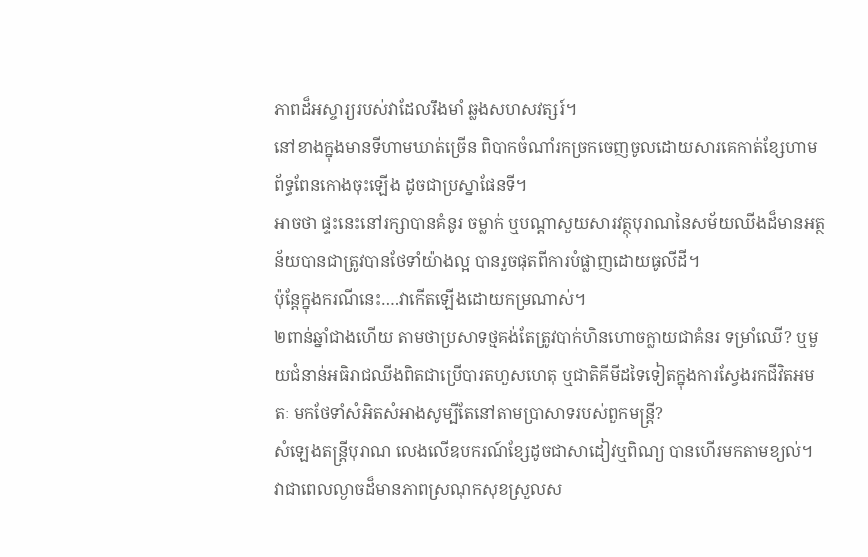ភាពដ៏អស្ចារ្យរបស់វាដែលរឹងមាំ ឆ្លងសហសវត្សរ៍។
នៅខាងក្នុងមានទីហាមឃាត់ច្រើន ពិបាកចំណាំរកច្រកចេញចូលដោយសារគេកាត់ខ្សែហាមព័ទ្ធពែនកោងចុះឡើង ដូចជាប្រស្នាផែនទី។
អាចថា ផ្ទះនេះនៅរក្សាបានគំនូរ ចម្លាក់ ឬបណ្តាសួយសារវត្ថុបុរាណនៃសម័យឈីងដ៏មានអត្ថន័យបានជាត្រូវបានថែទាំយ៉ាងល្អ បានរួចផុតពីការបំផ្លាញដោយធូលីដី។
ប៉ុន្តែក្នុងករណីនេះ….វាកើតឡើងដោយកម្រណាស់។
២ពាន់ឆ្នាំជាងហើយ តាមថាប្រសាទថ្មគង់តែត្រូវបាក់ហិនហោចក្លាយជាគំនរ ទម្រាំឈើ? ឬមួយជំនាន់អធិរាជឈីងពិតជាប្រើបារតហួសហេតុ ឬជាតិគីមីដទៃទៀតក្នុងការស្វែងរកជីវិតអមតៈ មកថែទាំសំអិតសំអាងសូម្បីតែនៅតាមប្រាសាទរបស់ពួកមន្ត្រី?
សំឡេងតន្ត្រីបុរាណ លេងលើឧបករណ៍ខ្សែដូចជាសាដៀវឬពិណ្យ បានហើរមកតាមខ្យល់។ វាជាពេលល្ងាចដ៏មានភាពស្រណុកសុខស្រួលស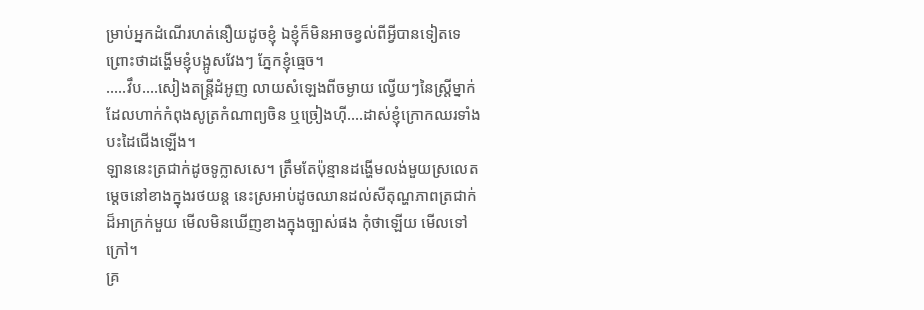ម្រាប់អ្នកដំណើរហត់នឿយដូចខ្ញុំ ឯខ្ញុំក៏មិនអាចខ្វល់ពីអ្វីបានទៀតទេព្រោះថាដង្ហើមខ្ញុំបង្អូសវែងៗ ភ្នែកខ្ញុំធ្មេច។
…..វឹប….សៀងតន្ត្រីដំអូញ លាយសំឡេងពីចម្ងាយ ល្វើយៗនៃស្ត្រីម្នាក់ដែលហាក់កំពុងសូត្រកំណាព្យចិន ឬច្រៀងហ៊ី….ដាស់ខ្ញុំក្រោកឈរទាំងបះដៃជើងឡើង។
ឡាននេះត្រជាក់ដូចទូក្លាសសេ។ ត្រឹមតែប៉ុន្មានដង្ហើមលង់មួយស្រលេត ម្តេចនៅខាងក្នុងរថយន្ត នេះស្រអាប់ដូចឈានដល់សីតុណ្ហភាពត្រជាក់ដ៏អាក្រក់មួយ មើលមិនឃើញខាងក្នុងច្បាស់ផង កុំថាឡើយ មើលទៅក្រៅ។
គ្រ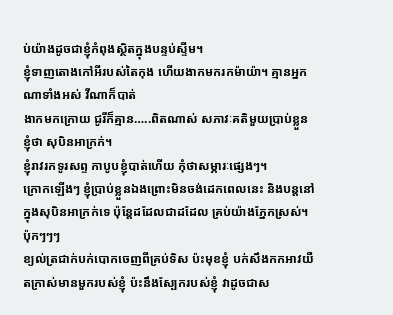ប់យ៉ាងដូចជាខ្ញុំកំពុងស្ថិតក្នុងបន្ទប់ស្ទីម។
ខ្ញុំទាញតោងកៅអីរបស់តៃកុង ហើយងាកមករកម៉ាយ៉ា។ គ្មានអ្នកណាទាំងអស់ វីណាក៏បាត់
ងាកមកក្រោយ ជូរីក៏គ្មាន…..ពិតណាស់ សភាវៈគតិមួយប្រាប់ខ្លួនខ្ញុំថា សុបិនអាក្រក់។
ខ្ញុំរាវរកទូរសព្ទ កាបូបខ្ញុំបាត់ហើយ កុំថាសម្ភារៈផ្សេងៗ។
ក្រោកឡើងៗ ខ្ញុំប្រាប់ខ្លួនឯងព្រោះមិនចង់ដេកពេលនេះ និងបន្តនៅក្នុងសុបិនអាក្រក់ទេ ប៉ុន្តែដដែលជាដដែល គ្រប់យ៉ាងភ្នែកស្រស់។
ប៉ុកៗៗៗ
ខ្យល់ត្រជាក់បក់បោកចេញពីគ្រប់ទិស ប៉ះមុខខ្ញុំ បក់សឹងកកអាវយឺតក្រាស់មានមួករបស់ខ្ញុំ ប៉ះនឹងស្បែករបស់ខ្ញុំ វាដូចជាស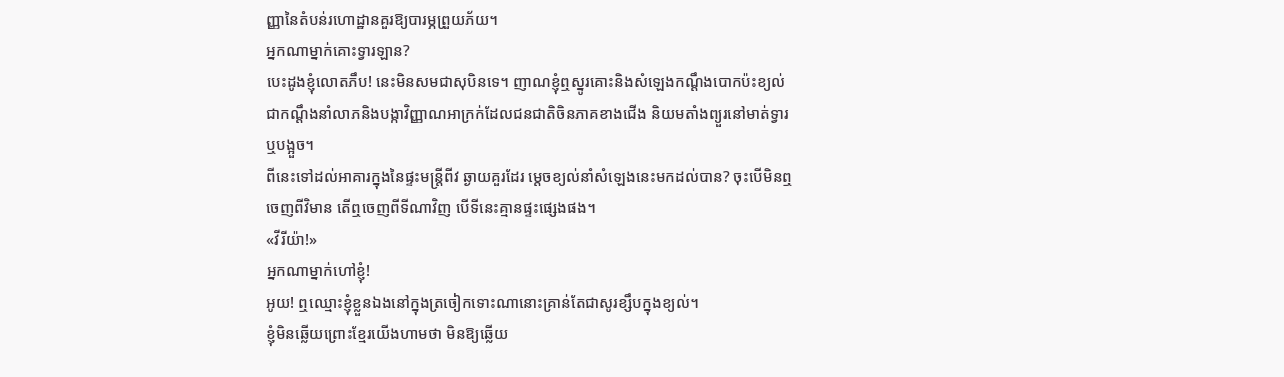ញ្ញានៃតំបន់រហោដ្ឋានគួរឱ្យបារម្ភព្រួយភ័យ។
អ្នកណាម្នាក់គោះទ្វារឡាន?
បេះដូងខ្ញុំលោតភឹប! នេះមិនសមជាសុបិនទេ។ ញាណខ្ញុំឮស្នូរគោះនិងសំឡេងកណ្ដឹងបោកប៉ះខ្យល់ ជាកណ្តឹងនាំលាភនិងបង្កាវិញ្ញាណអាក្រក់ដែលជនជាតិចិនភាគខាងជើង និយមតាំងព្យួរនៅមាត់ទ្វារឬបង្អួច។
ពីនេះទៅដល់អាគារក្នុងនៃផ្ទះមន្ត្រីពីវ ឆ្ងាយគួរដែរ ម្តេចខ្យល់នាំសំឡេងនេះមកដល់បាន? ចុះបើមិនឮចេញពីវិមាន តើឮចេញពីទីណាវិញ បើទីនេះគ្មានផ្ទះផ្សេងផង។
«វីរីយ៉ា!»
អ្នកណាម្នាក់ហៅខ្ញុំ!
អូយ! ឮឈ្មោះខ្ញុំខ្លួនឯងនៅក្នុងត្រចៀកទោះណានោះគ្រាន់តែជាសូរខ្សឹបក្នុងខ្យល់។
ខ្ញុំមិនឆ្លើយព្រោះខ្មែរយើងហាមថា មិនឱ្យឆ្លើយ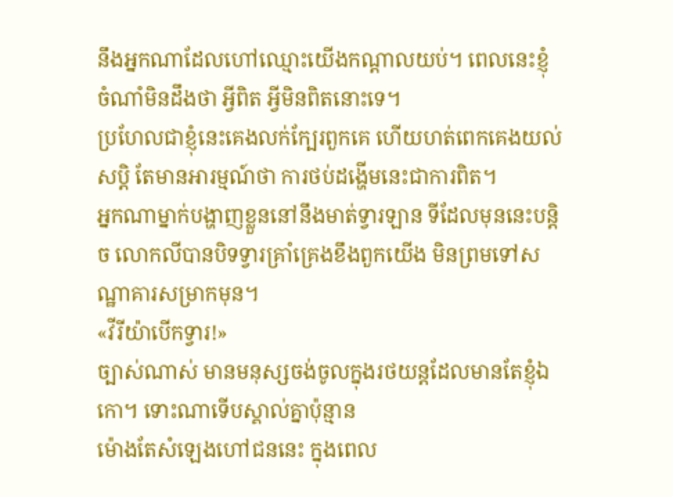នឹងអ្នកណាដែលហៅឈ្មោះយើងកណ្តាលយប់។ ពេលនេះខ្ញុំចំណាំមិនដឹងថា អ្វីពិត អ្វីមិនពិតនោះទេ។
ប្រហែលជាខ្ញុំនេះគេងលក់ក្បែរពួកគេ ហើយហត់ពេកគេងយល់សប្តិ តែមានអារម្មណ៍ថា ការថប់ដង្ហើមនេះជាការពិត។
អ្នកណាម្នាក់បង្ហាញខ្លួននៅនឹងមាត់ទ្វារឡាន ទីដែលមុននេះបន្តិច លោកលីបានបិទទ្វារគ្រាំគ្រេងខឹងពួកយើង មិនព្រមទៅសណ្ឋាគារសម្រាកមុន។
«វីរីយ៉ាបើកទ្វារ!»
ច្បាស់ណាស់ មានមនុស្សចង់ចូលក្នុងរថយន្តដែលមានតែខ្ញុំឯកោ។ ទោះណាទើបស្គាល់គ្នាប៉ុន្មាន
ម៉ោងតែសំឡេងហៅជននេះ ក្នុងពេល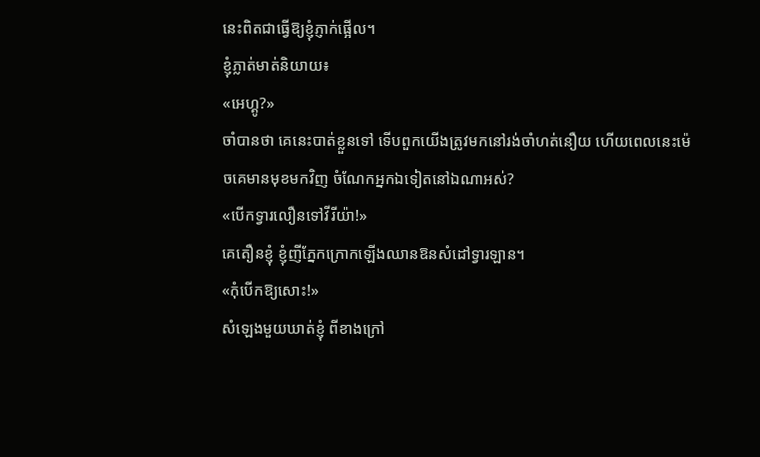នេះពិតជាធ្វើឱ្យខ្ញុំភ្ញាក់ផ្អើល។
ខ្ញុំភ្លាត់មាត់និយាយ៖
«អេហ្គូ?»
ចាំបានថា គេនេះបាត់ខ្លួនទៅ ទើបពួកយើងត្រូវមកនៅរង់ចាំហត់នឿយ ហើយពេលនេះម៉េចគេមានមុខមកវិញ ចំណែកអ្នកឯទៀតនៅឯណាអស់?
«បើកទ្វារលឿនទៅវីរីយ៉ា!»
គេតឿនខ្ញុំ ខ្ញុំញីភ្នែកក្រោកឡើងឈានឱនសំដៅទ្វារឡាន។
«កុំបើកឱ្យសោះ!»
សំឡេងមួយឃាត់ខ្ញុំ ពីខាងក្រៅ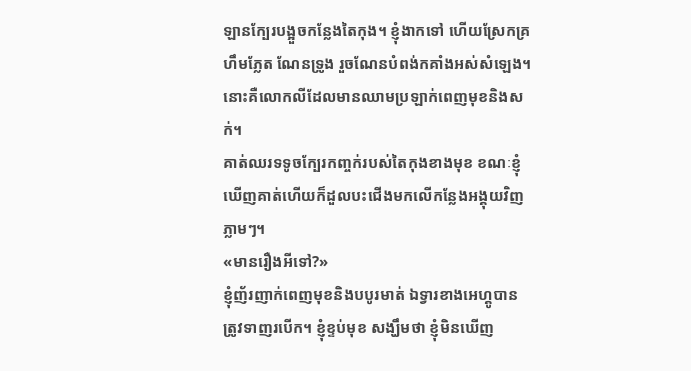ឡានក្បែរបង្អួចកន្លែងតៃកុង។ ខ្ញុំងាកទៅ ហើយស្រែកគ្រហឹមភ្លែត ណែនទ្រូង រួចណែនបំពង់កគាំងអស់សំឡេង។
នោះគឺលោកលីដែលមានឈាមប្រឡាក់ពេញមុខនិងសក់។
គាត់ឈរទទូចក្បែរកញ្ចក់របស់តៃកុងខាងមុខ ខណៈខ្ញុំឃើញគាត់ហើយក៏ដួលបះជើងមកលើកន្លែងអង្គុយវិញភ្លាមៗ។
«មានរឿងអីទៅ?»
ខ្ញុំញ័រញាក់ពេញមុខនិងបបូរមាត់ ឯទ្វារខាងអេហ្គូបានត្រូវទាញរបើក។ ខ្ញុំខ្ទប់មុខ សង្ឃឹមថា ខ្ញុំមិនឃើញ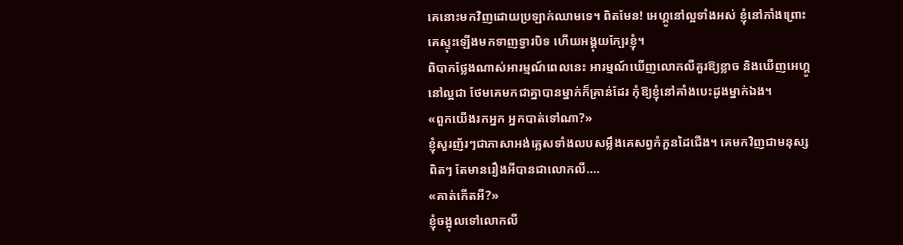គេនោះមកវិញដោយប្រឡាក់ឈាមទេ។ ពិតមែន! អេហ្គូនៅល្អទាំងអស់ ខ្ញុំនៅភាំងព្រោះគេស្ទុះឡើងមកទាញទ្វារបិទ ហើយអង្គុយក្បែរខ្ញុំ។
ពិបាកថ្លែងណាស់អារម្មណ៍ពេលនេះ អារម្មណ៍ឃើញលោកលីគួរឱ្យខ្លាច និងឃើញអេហ្គូនៅល្អជា ថែមគេមកជាគ្នាបានម្នាក់ក៏គ្រាន់ដែរ កុំឱ្យខ្ញុំនៅគាំងបេះដូងម្នាក់ឯង។
«ពួកយើងរកអ្នក អ្នកបាត់ទៅណា?»
ខ្ញុំសួរញ័រៗជាភាសាអង់គ្លេសទាំងលបសម្លឹងគេសព្វកំភួនដៃជើង។ គេមកវិញជាមនុស្សពិតៗ តែមានរឿងអីបានជាលោកលី….
«គាត់កើតអី?»
ខ្ញុំចង្អុលទៅលោកលី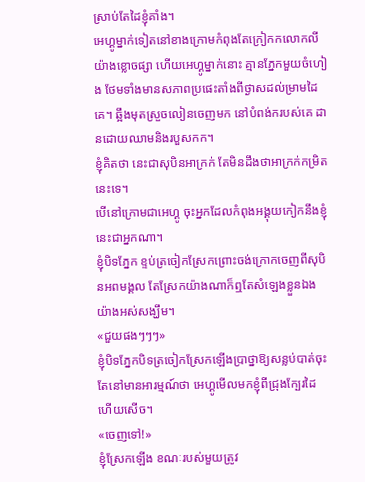ស្រាប់តែដៃខ្ញុំគាំង។
អេហ្គូម្នាក់ទៀតនៅខាងក្រោមកំពុងតែក្រៀកកលោកលីយ៉ាងខ្លោចផ្សា ហើយអេហ្គូម្នាក់នោះ គ្មានភ្នែកមួយចំហៀង ថែមទាំងមានសភាពប្រផេះតាំងពីថ្ងាសដល់ម្រាមដៃគេ។ ឆ្អឹងមុតស្រួចលៀនចេញមក នៅបំពង់ករបស់គេ ដានដោយឈាមនិងរបួសកក។
ខ្ញុំគិតថា នេះជាសុបិនអាក្រក់ តែមិនដឹងថាអាក្រក់កម្រិតនេះទេ។
បើនៅក្រោមជាអេហ្គូ ចុះអ្នកដែលកំពុងអង្គុយកៀកនឹងខ្ញុំនេះជាអ្នកណា។
ខ្ញុំបិទភ្នែក ខ្ទប់ត្រចៀកស្រែកព្រោះចង់ក្រោកចេញពីសុបិនអពមង្គល តែស្រែកយ៉ាងណាក៏ឮតែសំឡេងខ្លួនឯងយ៉ាងអស់សង្ឃឹម។
«ជួយផងៗៗៗ»
ខ្ញុំបិទភ្នែកបិទត្រចៀកស្រែកឡើងប្រាថ្នាឱ្យសន្លប់បាត់ចុះ តែនៅមានអារម្មណ៍ថា អេហ្គូមើលមកខ្ញុំពីជ្រុងក្បែរដៃ ហើយសើច។
«ចេញទៅ!»
ខ្ញុំស្រែកឡើង ខណៈរបស់មួយត្រូវ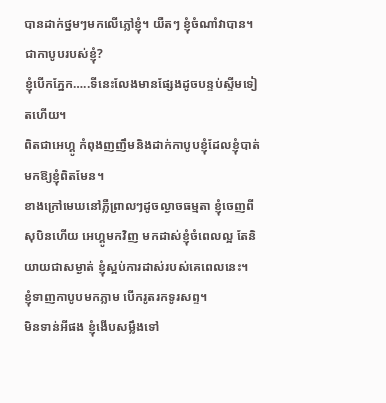បានដាក់ថ្នមៗមកលើភ្លៅខ្ញុំ។ យឺតៗ ខ្ញុំចំណាំវាបាន។ ជាកាបូបរបស់ខ្ញុំ?
ខ្ញុំបើកភ្នែក…..ទីនេះលែងមានផ្សែងដូចបន្ទប់ស្ទីមទៀតហើយ។
ពិតជាអេហ្គូ កំពុងញញឹមនិងដាក់កាបូបខ្ញុំដែលខ្ញុំបាត់មកឱ្យខ្ញុំពិតមែន។
ខាងក្រៅមេឃនៅភ្លឺព្រាលៗដូចល្ងាចធម្មតា ខ្ញុំចេញពីសុបិនហើយ អេហ្គូមកវិញ មកដាស់ខ្ញុំចំពេលល្អ តែនិយាយជាសម្ងាត់ ខ្ញុំស្អប់ការដាស់របស់គេពេលនេះ។
ខ្ញុំទាញកាបូបមកភ្លាម បើករូតរកទូរសព្ទ។
មិនទាន់អីផង ខ្ញុំងើបសម្លឹងទៅ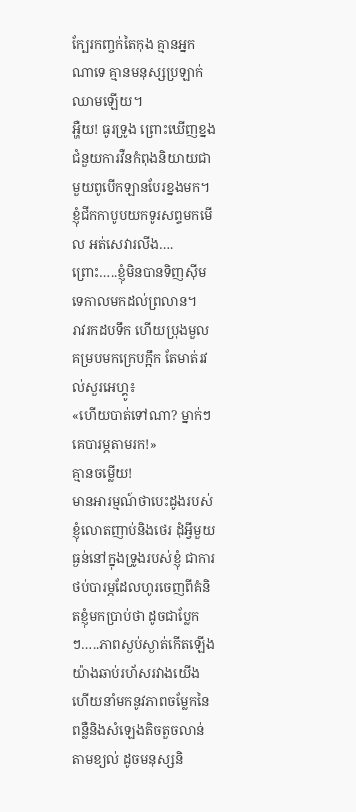ក្បែរកញ្ចក់តៃកុង គ្មានអ្នកណាទេ គ្មានមនុស្សប្រឡាក់ឈាមឡើយ។
អ្ហឺយ! ធូរទ្រូង ព្រោះឃើញខ្នងជំនួយការវឺនកំពុងនិយាយជាមួយពូបើកឡានបែរខ្នងមក។ ខ្ញុំជីកកាបូបយកទូរសព្ទមកមើល អត់សេវារលីង….ព្រោះ…..ខ្ញុំមិនបានទិញស៊ីមទេកាលមកដល់ព្រលាន។
រាវរកដបទឹក ហើយប្រុងមួលគម្របមកក្រេបក្អឹក តែមាត់រវល់សួរអេហ្គូ៖
«ហើយបាត់ទៅណា? ម្នាក់ៗគេបារម្ភតាមរក!»
គ្មានចម្លើយ!
មានអារម្មណ៍ថាបេះដូងរបស់ខ្ញុំលោតញាប់និងថេរ ដុំអ្វីមួយធ្ងន់នៅក្នុងទ្រូងរបស់ខ្ញុំ ជាការថប់បារម្ភដែលហូរចេញពីគំនិតខ្ញុំមកប្រាប់ថា ដូចជាប្លែកៗ…..ភាពស្ងប់ស្ងាត់កើតឡើងយ៉ាងឆាប់រហ័សរវាងយើង ហើយនាំមកនូវភាពចម្លែកនៃពន្លឺនិងសំឡេងតិចតួចលាន់តាមខ្យល់ ដូចមនុស្សនិ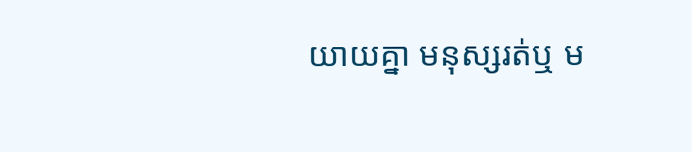យាយគ្នា មនុស្សរត់ឬ ម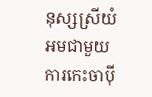នុស្សស្រីយំអមជាមួយការកេះចាប៉ី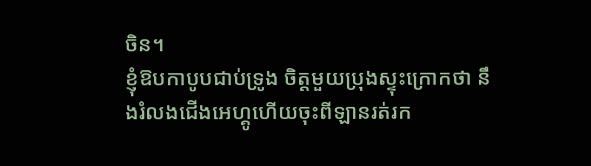ចិន។
ខ្ញុំឱបកាបូបជាប់ទ្រូង ចិត្តមួយប្រុងស្ទុះក្រោកថា នឹងរំលងជើងអេហ្គូហើយចុះពីឡានរត់រក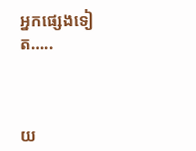អ្នកផ្សេងទៀត…..



យ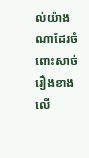ល់យ៉ាងណាដែរចំពោះសាច់រឿងខាងលើ